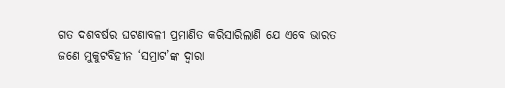ଗତ ଦଶବର୍ଷର ଘଟଣାବଳୀ ପ୍ରମାଣିତ କରିସାରିଲାଣି ଯେ ଏବେ ଭାରତ ଜଣେ ମୁକୁଟବିହୀନ ‘ସମ୍ରାଟ’ଙ୍କ ଦ୍ୱାରା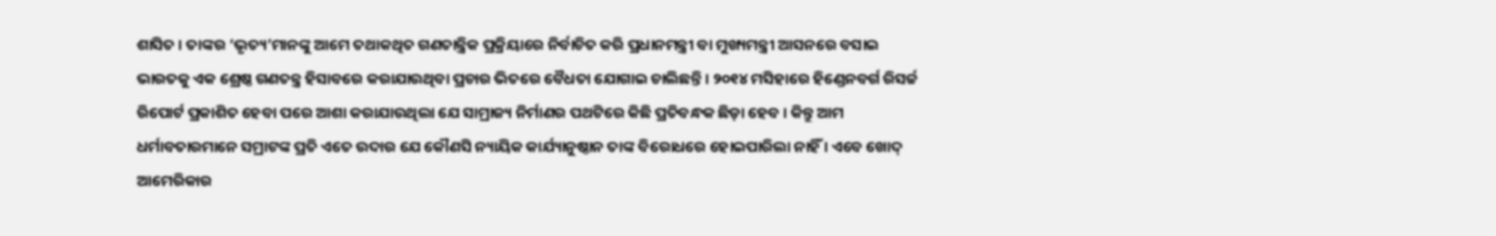ଶାସିତ । ତାଙ୍କର ‘ଭୃତ୍ୟ’ମାନଙ୍କୁ ଆମେ ତଥାକଥିତ ଗଣତାନ୍ତ୍ରିକ ପ୍ରକ୍ରିୟାରେ ନିର୍ବାଚିତ କରି ପ୍ରଧାନମନ୍ତ୍ରୀ ବା ମୁଖ୍ୟମନ୍ତ୍ରୀ ଆସନରେ ବସାଇ ଭାରତକୁ ଏକ ଶ୍ରେଷ୍ଠ ଗଣତନ୍ତ୍ର ହିସାବରେ କରାଯାଉଥିବା ପ୍ରଚାର ଭିତରେ ବୈଧତା ଯୋଗାଇ ଚାଲିଛନ୍ତି । ୨୦୧୪ ମସିହାରେ ହିଣ୍ଡେନବର୍ଗ ରିସର୍ଚ୍ଚ ରିପୋର୍ଟ ପ୍ରକାଶିତ ହେବା ପରେ ଆଶା କରାଯାଉଥିଲା ଯେ ସାମ୍ରାଜ୍ୟ ନିର୍ମାଣର ପଥଟିରେ କିଛି ପ୍ରତିବନ୍ଧକ ଛିଡ଼ା ହେବ । କିନ୍ତୁ ଆମ ଧର୍ମାବତାରମାନେ ସମ୍ରାଟଙ୍କ ପ୍ରତି ଏତେ ଉଦାର ଯେ କୌଣସି ନ୍ୟାୟିକ କାର୍ଯ୍ୟାନୁଷ୍ଠାନ ତାଙ୍କ ବିରୋଧରେ ହୋଇପାରିଲା ନାହିଁ । ଏବେ ଖୋଦ୍ ଆମେରିକାର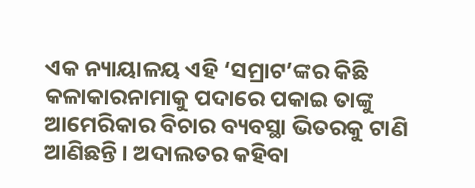ଏକ ନ୍ୟାୟାଳୟ ଏହି ‘ସମ୍ରାଟ’ଙ୍କର କିଛି କଳାକାରନାମାକୁ ପଦାରେ ପକାଇ ତାଙ୍କୁ ଆମେରିକାର ବିଚାର ବ୍ୟବସ୍ଥା ଭିତରକୁ ଟାଣି ଆଣିଛନ୍ତି । ଅଦାଲତର କହିବା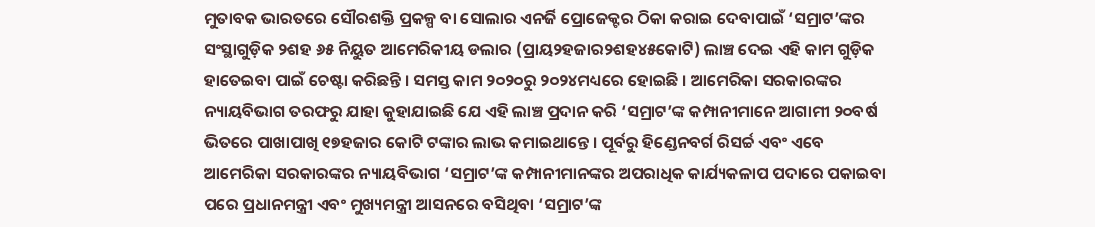ମୁତାବକ ଭାରତରେ ସୌରଶକ୍ତି ପ୍ରକଳ୍ପ ବା ସୋଲାର ଏନର୍ଜି ପ୍ରୋଜେକ୍ଟର ଠିକା କରାଇ ଦେବାପାଇଁ ‘ସମ୍ରାଟ’ଙ୍କର ସଂସ୍ଥାଗୁଡ଼ିକ ୨ଶହ ୬୫ ନିୟୁତ ଆମେରିକୀୟ ଡଲାର (ପ୍ରାୟ୨ହଜାର୨ଶହ୪୫କୋଟି) ଲାଞ୍ଚ ଦେଇ ଏହି କାମ ଗୁଡ଼ିକ ହାତେଇବା ପାଇଁ ଚେଷ୍ଟା କରିଛନ୍ତି । ସମସ୍ତ କାମ ୨୦୨୦ରୁ ୨୦୨୪ମଧ୍ୟରେ ହୋଇଛି । ଆମେରିକା ସରକାରଙ୍କର ନ୍ୟାୟବିଭାଗ ତରଫରୁ ଯାହା କୁହାଯାଇଛି ଯେ ଏହି ଲାଞ୍ଚ ପ୍ରଦାନ କରି ‘ସମ୍ରାଟ’ଙ୍କ କମ୍ପାନୀମାନେ ଆଗାମୀ ୨୦ବର୍ଷ ଭିତରେ ପାଖାପାଖି ୧୭ହଜାର କୋଟି ଟଙ୍କାର ଲାଭ କମାଇଥାନ୍ତେ । ପୂର୍ବରୁ ହିଣ୍ଡେନବର୍ଗ ରିସର୍ଚ୍ଚ ଏବଂ ଏବେ ଆମେରିକା ସରକାରଙ୍କର ନ୍ୟାୟବିଭାଗ ‘ସମ୍ରାଟ’ଙ୍କ କମ୍ପାନୀମାନଙ୍କର ଅପରାଧିକ କାର୍ଯ୍ୟକଳାପ ପଦାରେ ପକାଇବା ପରେ ପ୍ରଧାନମନ୍ତ୍ରୀ ଏବଂ ମୁଖ୍ୟମନ୍ତ୍ରୀ ଆସନରେ ବସିଥିବା ‘ସମ୍ରାଟ’ଙ୍କ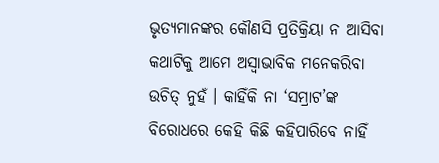ଭୃତ୍ୟମାନଙ୍କର କୌଣସି ପ୍ରତିକ୍ରିୟା ନ ଆସିବା କଥାଟିକୁ ଆମେ ଅସ୍ୱାଭାବିକ ମନେକରିବା ଉଚିତ୍ ନୁହଁ । କାହିଁକି ନା ‘ସମ୍ରାଟ’ଙ୍କ ବିରୋଧରେ କେହି କିଛି କହିପାରିବେ ନାହିଁ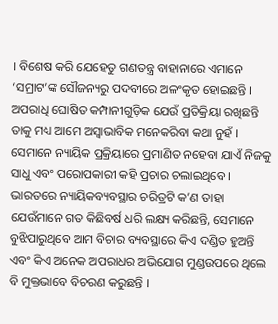। ବିଶେଷ କରି ଯେହେତୁ ଗଣତନ୍ତ୍ର ବାହାନାରେ ଏମାନେ ‘ସମ୍ରାଟ’ଙ୍କ ସୌଜନ୍ୟରୁ ପଦବୀରେ ଅଳଂକୃତ ହୋଇଛନ୍ତି । ଅପରାଧି ଘୋଷିତ କମ୍ପାନୀଗୁଡ଼ିକ ଯେଉଁ ପ୍ରତିକ୍ରିୟା ରଖିଛନ୍ତି ତାକୁ ମଧ୍ୟ ଆମେ ଅସ୍ୱାଭାବିକ ମନେକରିବା କଥା ନୁହଁ । ସେମାନେ ନ୍ୟାୟିକ ପ୍ରକ୍ରିୟାରେ ପ୍ରମାଣିତ ନହେବା ଯାଏଁ ନିଜକୁ ସାଧୁ ଏବଂ ପରୋପକାରୀ କହି ପ୍ରଚାର ଚଲାଇଥିବେ । ଭାରତରେ ନ୍ୟାୟିକବ୍ୟବସ୍ଥାର ଚରିତ୍ରଟି କ’ଣ ତାହା ଯେଉଁମାନେ ଗତ କିଛିବର୍ଷ ଧରି ଲକ୍ଷ୍ୟ କରିଛନ୍ତି, ସେମାନେ ବୁଝିପାରୁଥିବେ ଆମ ବିଚାର ବ୍ୟବସ୍ଥାରେ କିଏ ଦଣ୍ଡିତ ହୁଅନ୍ତି ଏବଂ କିଏ ଅନେକ ଅପରାଧର ଅଭିଯୋଗ ମୁଣ୍ଡଉପରେ ଥିଲେ ବି ମୁକ୍ତଭାବେ ବିଚରଣ କରୁଛନ୍ତି ।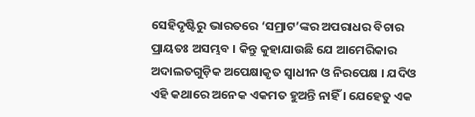ସେହିଦୃଷ୍ଟିରୁ ଭାରତରେ ‘ସମ୍ରାଟ’ଙ୍କର ଅପରାଧର ବିଚାର ପ୍ରାୟତଃ ଅସମ୍ଭବ । କିନ୍ତୁ କୁହାଯାଉଛି ଯେ ଆମେରିକାର ଅଦାଲତଗୁଡ଼ିକ ଅପେକ୍ଷାକୃତ ସ୍ୱାଧୀନ ଓ ନିରପେକ୍ଷ । ଯଦିଓ ଏହି କଥାରେ ଅନେକ ଏକମତ ହୁଅନ୍ତି ନାହିଁ । ଯେହେତୁ ଏକ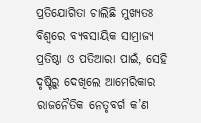ପ୍ରତିଯୋଗିତା ଚାଲିଛି ମୁଖ୍ୟତଃ ବିଶ୍ୱରେ ବ୍ୟବସାୟିକ ସାମ୍ରାଜ୍ୟ ପ୍ରତିଷ୍ଠା ଓ ପତିଆରା ପାଇଁ, ସେହି ଦୃଷ୍ଟିରୁ ଦେଖିଲେ ଆମେରିକାର ରାଜନୈତିକ ନେତୃବର୍ଗ କ’ଣ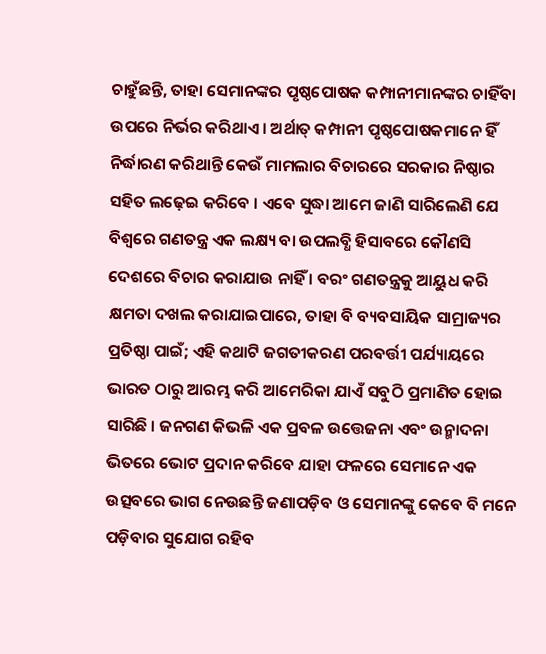ଚାହୁଁଛନ୍ତି, ତାହା ସେମାନଙ୍କର ପୃଷ୍ଠପୋଷକ କମ୍ପାନୀମାନଙ୍କର ଚାହିଁବା ଉପରେ ନିର୍ଭର କରିଥାଏ । ଅର୍ଥାତ୍ କମ୍ପାନୀ ପୃଷ୍ଠପୋଷକମାନେ ହିଁ ନିର୍ଦ୍ଧାରଣ କରିଥାନ୍ତି କେଉଁ ମାମଲାର ବିଚାରରେ ସରକାର ନିଷ୍ଠାର ସହିତ ଲଢ଼େଇ କରିବେ । ଏବେ ସୁଦ୍ଧା ଆମେ ଜାଣି ସାରିଲେଣି ଯେ ବିଶ୍ୱରେ ଗଣତନ୍ତ୍ର ଏକ ଲକ୍ଷ୍ୟ ବା ଉପଲବ୍ଧି ହିସାବରେ କୌଣସି ଦେଶରେ ବିଚାର କରାଯାଉ ନାହିଁ । ବରଂ ଗଣତନ୍ତ୍ରକୁ ଆୟୁଧ କରି କ୍ଷମତା ଦଖଲ କରାଯାଇପାରେ, ତାହା ବି ବ୍ୟବସାୟିକ ସାମ୍ରାଜ୍ୟର ପ୍ରତିଷ୍ଠା ପାଇଁ; ଏହି କଥାଟି ଜଗତୀକରଣ ପରବର୍ତ୍ତୀ ପର୍ଯ୍ୟାୟରେ ଭାରତ ଠାରୁ ଆରମ୍ଭ କରି ଆମେରିକା ଯାଏଁ ସବୁଠି ପ୍ରମାଣିତ ହୋଇ ସାରିଛି । ଜନଗଣ କିଭଳି ଏକ ପ୍ରବଳ ଉତ୍ତେଜନା ଏବଂ ଉନ୍ମାଦନା ଭିତରେ ଭୋଟ ପ୍ରଦାନ କରିବେ ଯାହା ଫଳରେ ସେମାନେ ଏକ ଉତ୍ସବରେ ଭାଗ ନେଉଛନ୍ତି ଜଣାପଡ଼ିବ ଓ ସେମାନଙ୍କୁ କେବେ ବି ମନେ ପଡ଼ିବାର ସୁଯୋଗ ରହିବ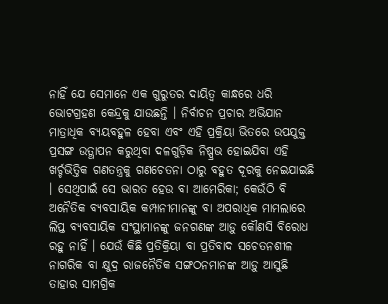ନାହିଁ ଯେ ସେମାନେ ଏକ ଗୁରୁତର ଦାୟିତ୍ୱ କାନ୍ଧରେ ଧରି ଭୋଟଗ୍ରହଣ କେନ୍ଦ୍ରକୁ ଯାଉଛନ୍ତି । ନିର୍ବାଚନ ପ୍ରଚାର ଅଭିଯାନ ମାତ୍ରାଧିକ ବ୍ୟୟବହୁଳ ହେବା ଏବଂ ଏହି ପ୍ରକ୍ରିୟା ଭିତରେ ଉପଯୁକ୍ତ ପ୍ରସଙ୍ଗ ଉତ୍ଥାପନ କରୁଥିବା ଦଳଗୁଡ଼ିକ ନିଷ୍ପ୍ରଭ ହୋଇଯିବା ଏହି ଖର୍ଚ୍ଚଭିତ୍ତିକ ଗଣତନ୍ତ୍ରକୁ ଗଣଚେତନା ଠାରୁ ବହୁତ ଦୂରକୁ ନେଇଯାଇଛି । ସେଥିପାଇଁ ସେ ଭାରତ ହେଉ ବା ଆମେରିକା; କେଉଁଠି ବି ଅନୈତିକ ବ୍ୟବସାୟିକ କମ୍ପାନୀମାନଙ୍କୁ ବା ଅପରାଧିକ ମାମଲାରେ ଲିପ୍ତ ବ୍ୟବସାୟିକ ସଂସ୍ଥାମାନଙ୍କୁ ଜନଗଣଙ୍କ ଆଡ଼ୁ କୌଣସି ବିରୋଧ ରହୁ ନାହିଁ । ଯେଉଁ କିଛି ପ୍ରତିକ୍ରିୟା ବା ପ୍ରତିବାଦ ସଚେତନଶୀଳ ନାଗରିକ ବା କ୍ଷୁଦ୍ର ରାଜନୈତିକ ସଙ୍ଗଠନମାନଙ୍କ ଆଡ଼ୁ ଆସୁଛି ତାହାର ସାମଗ୍ରିକ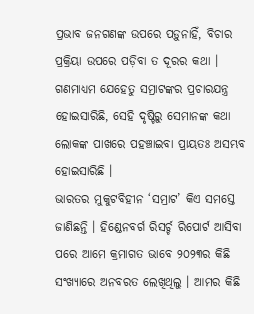ପ୍ରଭାବ ଜନଗଣଙ୍କ ଉପରେ ପଡ଼ୁନାହିଁ, ବିଚାର ପ୍ରକ୍ରିୟା ଉପରେ ପଡ଼ିବା ତ ଦୂରର କଥା । ଗଣମାଧ୍ୟମ ଯେହେତୁ ସମ୍ରାଟଙ୍କର ପ୍ରଚାରଯନ୍ତ୍ର ହୋଇସାରିଛି, ସେହି ଦୃଷ୍ଟିରୁ ସେମାନଙ୍କ କଥା ଲୋକଙ୍କ ପାଖରେ ପହଞ୍ଚାଇବା ପ୍ରାୟତଃ ଅସମ୍ଭବ ହୋଇସାରିଛି ।
ଭାରତର ମୁକୁଟବିହୀନ ‘ସମ୍ରାଟ’ କିଏ ସମସ୍ତେ ଜାଣିଛନ୍ତି । ହିଣ୍ଡେନବର୍ଗ ରିସର୍ଚ୍ଚ ରିପୋର୍ଟ ଆସିବା ପରେ ଆମେ କ୍ରମାଗତ ଭାବେ ୨୦୨୩ର କିଛି ସଂଖ୍ୟାରେ ଅନବରତ ଲେଖିଥିଲୁ । ଆମର କିଛି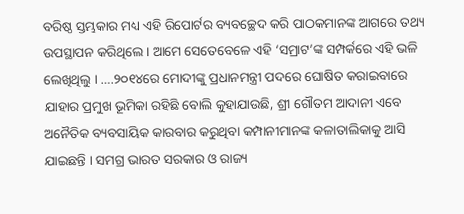ବରିଷ୍ଠ ସ୍ତମ୍ଭକାର ମଧ୍ୟ ଏହି ରିପୋର୍ଟର ବ୍ୟବଚ୍ଛେଦ କରି ପାଠକମାନଙ୍କ ଆଗରେ ତଥ୍ୟ ଉପସ୍ଥାପନ କରିଥିଲେ । ଆମେ ସେତେବେଳେ ଏହି ‘ସମ୍ରାଟ’ଙ୍କ ସମ୍ପର୍କରେ ଏହି ଭଳି ଲେଖିଥିଲୁ । ….୨୦୧୪ରେ ମୋଦୀଙ୍କୁ ପ୍ରଧାନମନ୍ତ୍ରୀ ପଦରେ ଘୋଷିତ କରାଇବାରେ ଯାହାର ପ୍ରମୁଖ ଭୂମିକା ରହିଛି ବୋଲି କୁହାଯାଉଛି, ଶ୍ରୀ ଗୌତମ ଆଦାନୀ ଏବେ ଅନୈତିକ ବ୍ୟବସାୟିକ କାରବାର କରୁଥିବା କମ୍ପାନୀମାନଙ୍କ କଳାତାଲିକାକୁ ଆସି ଯାଇଛନ୍ତି । ସମଗ୍ର ଭାରତ ସରକାର ଓ ରାଜ୍ୟ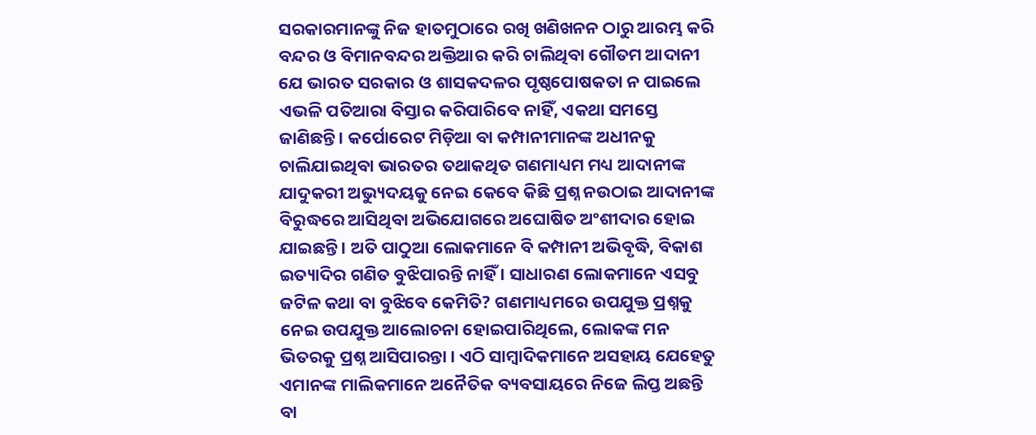ସରକାରମାନଙ୍କୁ ନିଜ ହାତମୁଠାରେ ରଖି ଖଣିଖନନ ଠାରୁ ଆରମ୍ଭ କରି ବନ୍ଦର ଓ ବିମାନବନ୍ଦର ଅକ୍ତିଆର କରି ଚାଲିଥିବା ଗୌତମ ଆଦାନୀ ଯେ ଭାରତ ସରକାର ଓ ଶାସକଦଳର ପୃଷ୍ଠପୋଷକତା ନ ପାଇଲେ ଏଭଳି ପତିଆରା ବିସ୍ତାର କରିପାରିବେ ନାହିଁ, ଏକଥା ସମସ୍ତେ ଜାଣିଛନ୍ତି । କର୍ପୋରେଟ ମିଡ଼ିଆ ବା କମ୍ପାନୀମାନଙ୍କ ଅଧୀନକୁ ଚାଲିଯାଇଥିବା ଭାରତର ତଥାକଥିତ ଗଣମାଧ୍ୟମ ମଧ୍ୟ ଆଦାନୀଙ୍କ ଯାଦୁକରୀ ଅଭ୍ୟୁଦୟକୁ ନେଇ କେବେ କିଛି ପ୍ରଶ୍ନ ନଉଠାଇ ଆଦାନୀଙ୍କ ବିରୁଦ୍ଧରେ ଆସିଥିବା ଅଭିଯୋଗରେ ଅଘୋଷିତ ଅଂଶୀଦାର ହୋଇ ଯାଇଛନ୍ତି । ଅତି ପାଠୁଆ ଲୋକମାନେ ବି କମ୍ପାନୀ ଅଭିବୃଦ୍ଧି, ବିକାଶ ଇତ୍ୟାଦିର ଗଣିତ ବୁଝିପାରନ୍ତି ନାହିଁ । ସାଧାରଣ ଲୋକମାନେ ଏସବୁ ଜଟିଳ କଥା ବା ବୁଝିବେ କେମିତି? ଗଣମାଧ୍ୟମରେ ଉପଯୁକ୍ତ ପ୍ରଶ୍ନକୁ ନେଇ ଉପଯୁକ୍ତ ଆଲୋଚନା ହୋଇପାରିଥିଲେ, ଲୋକଙ୍କ ମନ ଭିତରକୁ ପ୍ରଶ୍ନ ଆସିପାରନ୍ତା । ଏଠି ସାମ୍ବାଦିକମାନେ ଅସହାୟ ଯେହେତୁ ଏମାନଙ୍କ ମାଲିକମାନେ ଅନୈତିକ ବ୍ୟବସାୟରେ ନିଜେ ଲିପ୍ତ ଅଛନ୍ତି ବା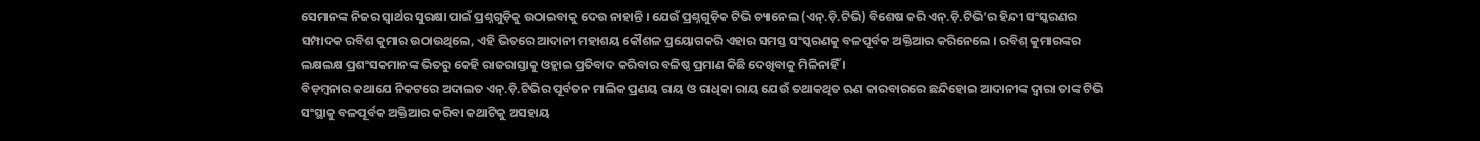ସେମାନଙ୍କ ନିଜର ସ୍ୱାର୍ଥର ସୁରକ୍ଷା ପାଇଁ ପ୍ରଶ୍ନଗୁଡ଼ିକୁ ଉଠାଇବାକୁ ଦେଉ ନାହାନ୍ତି । ଯେଉଁ ପ୍ରଶ୍ନଗୁଡ଼ିକ ଟିଭି ଚ୍ୟାନେଲ (ଏନ୍.ଡ଼ି.ଟିଭି) ବିଶେଷ କରି ଏନ୍.ଡ଼ି.ଟିଭି’ର ହିନ୍ଦୀ ସଂସ୍କରଣର ସମ୍ପାଦକ ରବିଶ କୁମାର ଉଠାଉଥିଲେ, ଏହି ଭିତରେ ଆଦାନୀ ମହାଶୟ କୌଶଳ ପ୍ରୟୋଗକରି ଏହାର ସମସ୍ତ ସଂସ୍କରଣକୁ ବଳପୂର୍ବକ ଅକ୍ତିଆର କରିନେଲେ । ରବିଶ୍ କୁମାରଙ୍କର ଲକ୍ଷଲକ୍ଷ ପ୍ରଶଂସକମାନଙ୍କ ଭିତରୁ କେହି ରାଜରାସ୍ତାକୁ ଓହ୍ଲାଇ ପ୍ରତିବାଦ କରିବାର ବଳିଷ୍ଠ ପ୍ରମାଣ କିଛି ଦେଖିବାକୁ ମିଳିନାହିଁ ।
ବିଡ଼ମ୍ବନାର କଥାଯେ ନିକଟରେ ଅଦାଲତ ଏନ୍.ଡ଼ି.ଟିଭିର ପୂର୍ବତନ ମାଲିକ ପ୍ରଣୟ ରାୟ ଓ ରାଧିକା ରାୟ ଯେଉଁ ତଥାକଥିତ ଋଣ କାରବାରରେ ଛନ୍ଦିହୋଇ ଆଦାନୀଙ୍କ ଦ୍ୱାରା ତାଙ୍କ ଟିଭି ସଂସ୍ଥାକୁ ବଳପୂର୍ବକ ଅକ୍ତିଆର କରିବା କଥାଟିକୁ ଅସହାୟ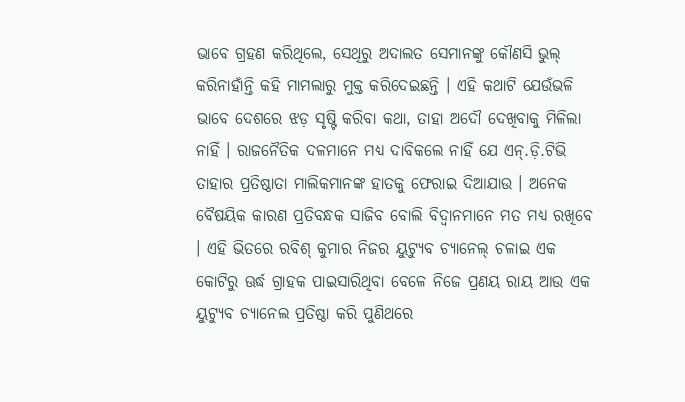ଭାବେ ଗ୍ରହଣ କରିଥିଲେ, ସେଥିରୁ ଅଦାଲତ ସେମାନଙ୍କୁ କୌଣସି ଭୁଲ୍ କରିନାହାଁନ୍ତି କହି ମାମଲାରୁ ମୁକ୍ତ କରିଦେଇଛନ୍ତି । ଏହି କଥାଟି ଯେଉଁଭଳି ଭାବେ ଦେଶରେ ଝଡ଼ ସୃଷ୍ଟି କରିବା କଥା, ତାହା ଅଦୌ ଦେଖିବାକୁ ମିଳିଲା ନାହିଁ । ରାଜନୈତିକ ଦଳମାନେ ମଧ୍ୟ ଦାବିକଲେ ନାହିଁ ଯେ ଏନ୍.ଡ଼ି.ଟିଭି ତାହାର ପ୍ରତିଷ୍ଠାତା ମାଲିକମାନଙ୍କ ହାତକୁ ଫେରାଇ ଦିଆଯାଉ । ଅନେକ ବୈଷୟିକ କାରଣ ପ୍ରତିବନ୍ଧକ ସାଜିବ ବୋଲି ବିଦ୍ୱାନମାନେ ମତ ମଧ୍ୟ ରଖିବେ । ଏହି ଭିତରେ ରବିଶ୍ କୁମାର ନିଜର ୟୁଟ୍ୟୁବ ଚ୍ୟାନେଲ୍ ଚଳାଇ ଏକ କୋଟିରୁ ଊର୍ଦ୍ଧ ଗ୍ରାହକ ପାଇସାରିଥିବା ବେଳେ ନିଜେ ପ୍ରଣୟ ରାୟ ଆଉ ଏକ ୟୁଟ୍ୟୁବ ଚ୍ୟାନେଲ ପ୍ରତିଷ୍ଠା କରି ପୁଣିଥରେ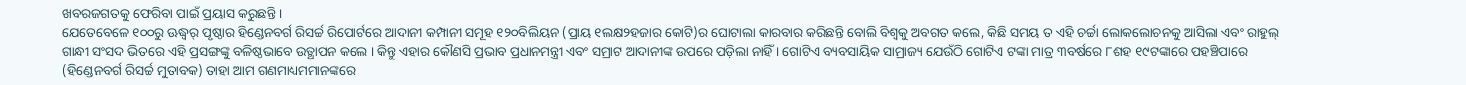ଖବରଜଗତକୁ ଫେରିବା ପାଇଁ ପ୍ରୟାସ କରୁଛନ୍ତି ।
ଯେତେବେଳେ ୧୦୦ରୁ ଊଦ୍ଧ୍ୱର୍ ପୃଷ୍ଠାର ହିଣ୍ଡେନବର୍ଗ ରିସର୍ଚ୍ଚ ରିପୋର୍ଟରେ ଆଦାନୀ କମ୍ପାନୀ ସମୂହ ୧୨୦ବିଲିୟନ (ପ୍ରାୟ ୧ଲକ୍ଷ୨ହଜାର କୋଟି)ର ଘୋଟାଲା କାରବାର କରିଛନ୍ତି ବୋଲି ବିଶ୍ୱକୁ ଅବଗତ କଲେ, କିଛି ସମୟ ତ ଏହି ଚର୍ଚ୍ଚା ଲୋକଲୋଚନକୁ ଆସିଲା ଏବଂ ରାହୁଲ୍ ଗାନ୍ଧୀ ସଂସଦ ଭିତରେ ଏହି ପ୍ରସଙ୍ଗଙ୍କୁ ବଳିଷ୍ଠଭାବେ ଉତ୍ଥାପନ କଲେ । କିନ୍ତୁ ଏହାର କୌଣସି ପ୍ରଭାବ ପ୍ରଧାନମନ୍ତ୍ରୀ ଏବଂ ସମ୍ରାଟ ଆଦାନୀଙ୍କ ଉପରେ ପଡ଼ିଲା ନାହିଁ । ଗୋଟିଏ ବ୍ୟବସାୟିକ ସାମ୍ରାଜ୍ୟ ଯେଉଁଠି ଗୋଟିଏ ଟଙ୍କା ମାତ୍ର ୩ବର୍ଷରେ ୮ଶହ ୧୯ଟଙ୍କାରେ ପହଞ୍ଚିପାରେ (ହିଣ୍ଡେନବର୍ଗ ରିସର୍ଚ୍ଚ ମୁତାବକ) ତାହା ଆମ ଗଣମାଧ୍ୟମମାନଙ୍କରେ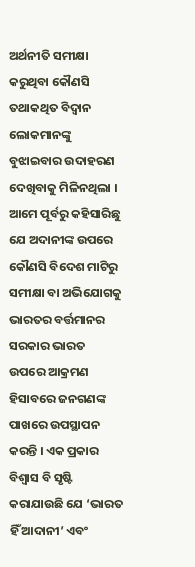ଅର୍ଥନୀତି ସମୀକ୍ଷା କରୁଥିବା କୌଣସି ତଥାକଥିତ ବିଦ୍ୱାନ ଲୋକମାନଙ୍କୁ ବୁଝାଇବାର ଉଦାହରଣ ଦେଖିବାକୁ ମିଳିନଥିଲା ।
ଆମେ ପୂର୍ବରୁ କହିସାରିଛୁ ଯେ ଅଦାନୀଙ୍କ ଉପରେ କୌଣସି ବିଦେଶ ମାଟିରୁ ସମୀକ୍ଷା ବା ଅଭିଯୋଗକୁ ଭାରତର ବର୍ତ୍ତମାନର ସରକାର ଭାରତ ଉପରେ ଆକ୍ରମଣ ହିସାବରେ ଜନଗଣଙ୍କ ପାଖରେ ଉପସ୍ଥାପନ କରନ୍ତି । ଏକ ପ୍ରକାର ବିଶ୍ୱାସ ବି ସୃଷ୍ଟି କରାଯାଉଛି ଯେ ‘ଭାରତ ହିଁ ଆଦାନୀ’ ଏବଂ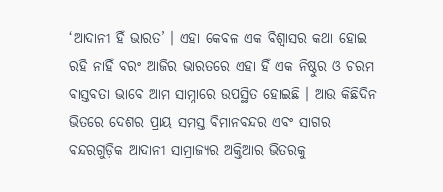‘ଆଦାନୀ ହିଁ ଭାରତ’ । ଏହା କେବଳ ଏକ ବିଶ୍ୱାସର କଥା ହୋଇ ରହି ନାହିଁ ବରଂ ଆଜିର ଭାରତରେ ଏହା ହିଁ ଏକ ନିଷ୍ଠୁର ଓ ଚରମ ବାସ୍ତବତା ଭାବେ ଆମ ସାମ୍ନାରେ ଉପସ୍ଥିତ ହୋଇଛି । ଆଉ କିଛିଦିନ ଭିତରେ ଦେଶର ପ୍ରାୟ ସମସ୍ତ ବିମାନବନ୍ଦର ଏବଂ ସାଗର ବନ୍ଦରଗୁଡ଼ିକ ଆଦାନୀ ସାମ୍ରାଜ୍ୟର ଅକ୍ତିଆର ଭିତରକୁ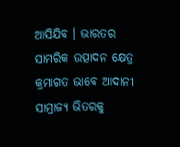ଆସିଯିବ । ଭାରତର ସାମରିକ ଉତ୍ପାଦନ କ୍ଷେତ୍ର କ୍ରମାଗତ ଭାବେ ଆଦାନୀ ସାମ୍ରାଜ୍ୟ ଭିତରକୁ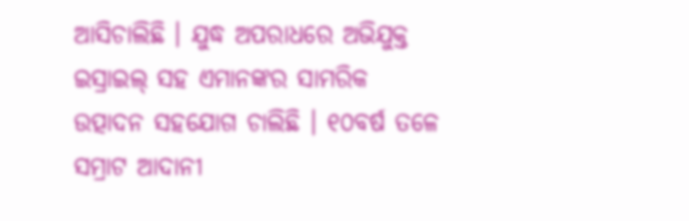ଆସିଚାଲିଛି । ଯୁଦ୍ଧ ଅପରାଧରେ ଅଭିଯୁକ୍ତ ଇସ୍ରାଇଲ୍ ସହ ଏମାନଙ୍କର ସାମରିକ ଉତ୍ପାଦନ ସହଯୋଗ ଚାଲିଛି । ୧୦ବର୍ଷ ତଳେ ସମ୍ରାଟ ଆଦାନୀ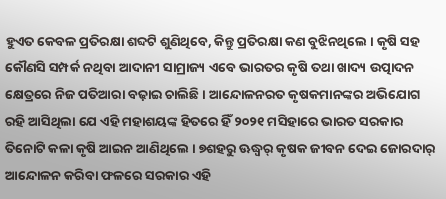ହୁଏତ କେବଳ ପ୍ରତିରକ୍ଷା ଶବ୍ଦଟି ଶୁଣିଥିବେ, କିନ୍ତୁ ପ୍ରତିରକ୍ଷା କଣ ବୁଝିନଥିଲେ । କୃଷି ସହ କୌଣସି ସମ୍ପର୍କ ନଥିବା ଆଦାନୀ ସାମ୍ରାଜ୍ୟ ଏବେ ଭାରତର କୃଷି ତଥା ଖାଦ୍ୟ ଉତ୍ପାଦନ କ୍ଷେତ୍ରରେ ନିଜ ପତିଆରା ବଢ଼ାଇ ଚାଲିଛି । ଆନ୍ଦୋଳନରତ କୃଷକମାନଙ୍କର ଅଭିଯୋଗ ରହି ଆସିଥିଲା ଯେ ଏହି ମହାଶୟଙ୍କ ହିତରେ ହିଁ ୨୦୨୧ ମସିହାରେ ଭାରତ ସରକାର ତିନୋଟି କଳା କୃଷି ଆଇନ ଆଣିଥିଲେ । ୭ଶହରୁ ଊଦ୍ଧ୍ୱର୍ କୃଷକ ଜୀବନ ଦେଇ ଜୋରଦାର୍ ଆନ୍ଦୋଳନ କରିବା ଫଳରେ ସରକାର ଏହି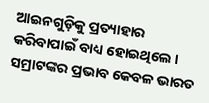ଆଇନଗୁଡ଼ିକୁ ପ୍ରତ୍ୟାହାର କରିବାପାଇଁ ବାଧ୍ୟ ହୋଇଥିଲେ । ସମ୍ରାଟଙ୍କର ପ୍ରଭାବ କେବଳ ଭାରତ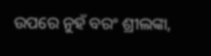ଉପରେ ନୁହଁ ବରଂ ଶ୍ରୀଲଙ୍କା,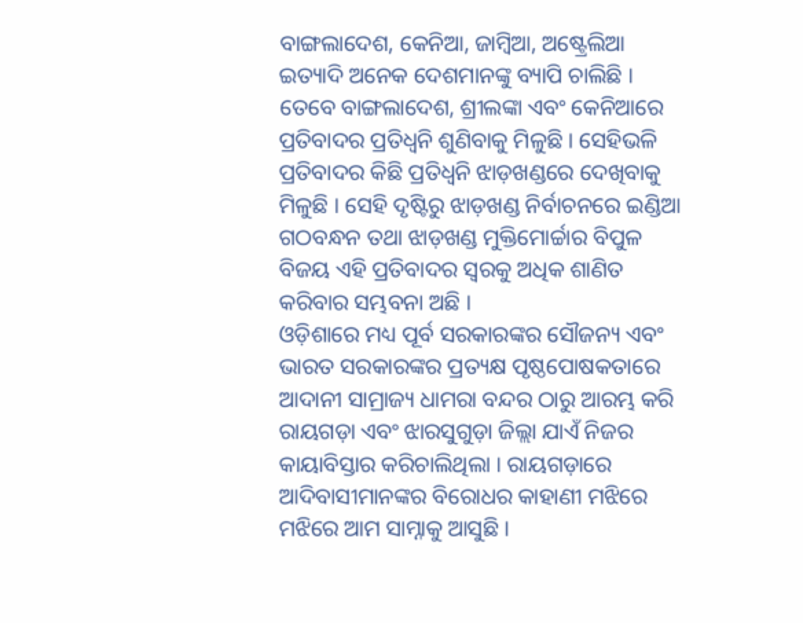ବାଙ୍ଗଲାଦେଶ, କେନିଆ, ଜାମ୍ବିଆ, ଅଷ୍ଟ୍ରେଲିଆ ଇତ୍ୟାଦି ଅନେକ ଦେଶମାନଙ୍କୁ ବ୍ୟାପି ଚାଲିଛି । ତେବେ ବାଙ୍ଗଲାଦେଶ, ଶ୍ରୀଲଙ୍କା ଏବଂ କେନିଆରେ ପ୍ରତିବାଦର ପ୍ରତିଧ୍ୱନି ଶୁଣିବାକୁ ମିଳୁଛି । ସେହିଭଳି ପ୍ରତିବାଦର କିଛି ପ୍ରତିଧ୍ୱନି ଝାଡ଼ଖଣ୍ଡରେ ଦେଖିବାକୁ ମିଳୁଛି । ସେହି ଦୃଷ୍ଟିରୁ ଝାଡ଼ଖଣ୍ଡ ନିର୍ବାଚନରେ ଇଣ୍ଡିଆ ଗଠବନ୍ଧନ ତଥା ଝାଡ଼ଖଣ୍ଡ ମୁକ୍ତିମୋର୍ଚ୍ଚାର ବିପୁଳ ବିଜୟ ଏହି ପ୍ରତିବାଦର ସ୍ୱରକୁ ଅଧିକ ଶାଣିତ କରିବାର ସମ୍ଭବନା ଅଛି ।
ଓଡ଼ିଶାରେ ମଧ୍ୟ ପୂର୍ବ ସରକାରଙ୍କର ସୌଜନ୍ୟ ଏବଂ ଭାରତ ସରକାରଙ୍କର ପ୍ରତ୍ୟକ୍ଷ ପୃଷ୍ଠପୋଷକତାରେ ଆଦାନୀ ସାମ୍ରାଜ୍ୟ ଧାମରା ବନ୍ଦର ଠାରୁ ଆରମ୍ଭ କରି ରାୟଗଡ଼ା ଏବଂ ଝାରସୁଗୁଡ଼ା ଜିଲ୍ଲା ଯାଏଁ ନିଜର କାୟାବିସ୍ତାର କରିଚାଲିଥିଲା । ରାୟଗଡ଼ାରେ ଆଦିବାସୀମାନଙ୍କର ବିରୋଧର କାହାଣୀ ମଝିରେ ମଝିରେ ଆମ ସାମ୍ନାକୁ ଆସୁଛି ।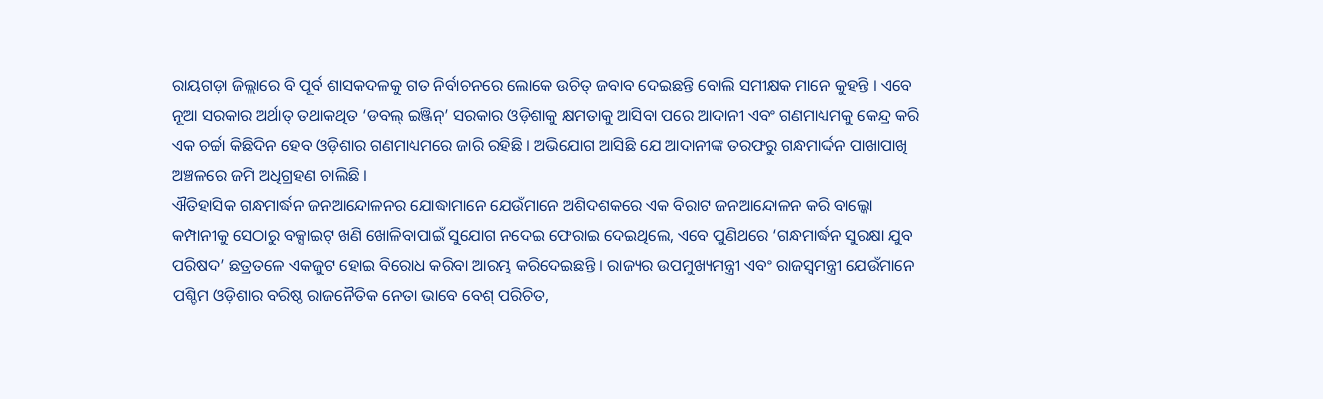ରାୟଗଡ଼ା ଜିଲ୍ଲାରେ ବି ପୂର୍ବ ଶାସକଦଳକୁ ଗତ ନିର୍ବାଚନରେ ଲୋକେ ଉଚିତ୍ ଜବାବ ଦେଇଛନ୍ତି ବୋଲି ସମୀକ୍ଷକ ମାନେ କୁହନ୍ତି । ଏବେ ନୂଆ ସରକାର ଅର୍ଥାତ୍ ତଥାକଥିତ ‘ଡବଲ୍ ଇଞ୍ଜିନ୍’ ସରକାର ଓଡ଼ିଶାକୁ କ୍ଷମତାକୁ ଆସିବା ପରେ ଆଦାନୀ ଏବଂ ଗଣମାଧ୍ୟମକୁ କେନ୍ଦ୍ର କରି ଏକ ଚର୍ଚ୍ଚା କିଛିଦିନ ହେବ ଓଡ଼ିଶାର ଗଣମାଧ୍ୟମରେ ଜାରି ରହିଛି । ଅଭିଯୋଗ ଆସିଛି ଯେ ଆଦାନୀଙ୍କ ତରଫରୁ ଗନ୍ଧମାର୍ଦ୍ଦନ ପାଖାପାଖି ଅଞ୍ଚଳରେ ଜମି ଅଧିଗ୍ରହଣ ଚାଲିଛି ।
ଐତିହାସିକ ଗନ୍ଧମାର୍ଦ୍ଧନ ଜନଆନ୍ଦୋଳନର ଯୋଦ୍ଧାମାନେ ଯେଉଁମାନେ ଅଶିଦଶକରେ ଏକ ବିରାଟ ଜନଆନ୍ଦୋଳନ କରି ବାଲ୍କୋ କମ୍ପାନୀକୁ ସେଠାରୁ ବକ୍ସାଇଟ୍ ଖଣି ଖୋଳିବାପାଇଁ ସୁଯୋଗ ନଦେଇ ଫେରାଇ ଦେଇଥିଲେ, ଏବେ ପୁଣିଥରେ ‘ଗନ୍ଧମାର୍ଦ୍ଧନ ସୁରକ୍ଷା ଯୁବ ପରିଷଦ’ ଛତ୍ରତଳେ ଏକଜୁଟ ହୋଇ ବିରୋଧ କରିବା ଆରମ୍ଭ କରିଦେଇଛନ୍ତି । ରାଜ୍ୟର ଉପମୁଖ୍ୟମନ୍ତ୍ରୀ ଏବଂ ରାଜସ୍ୱମନ୍ତ୍ରୀ ଯେଉଁମାନେ ପଶ୍ଚିମ ଓଡ଼ିଶାର ବରିଷ୍ଠ ରାଜନୈତିକ ନେତା ଭାବେ ବେଶ୍ ପରିଚିତ,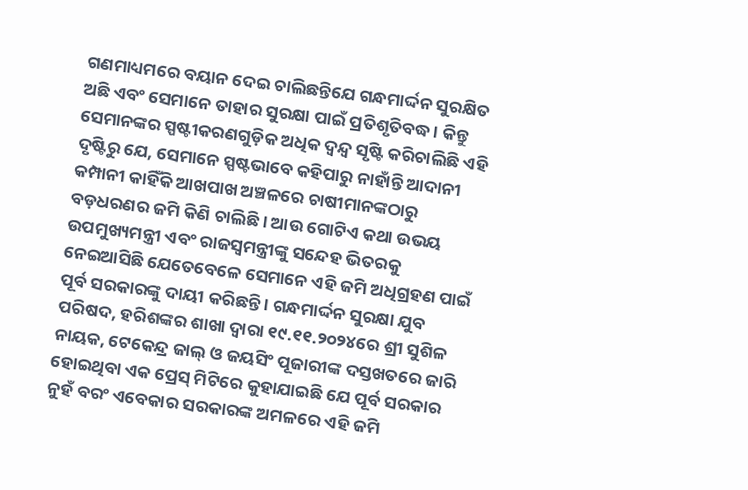ଗଣମାଧ୍ୟମରେ ବୟାନ ଦେଇ ଚାଲିଛନ୍ତିଯେ ଗନ୍ଧମାର୍ଦ୍ଦନ ସୁରକ୍ଷିତ ଅଛି ଏବଂ ସେମାନେ ତାହାର ସୁରକ୍ଷା ପାଇଁ ପ୍ରତିଶୃତିବଦ୍ଧ । କିନ୍ତୁ ସେମାନଙ୍କର ସ୍ପଷ୍ଟୀକରଣଗୁଡ଼ିକ ଅଧିକ ଦ୍ୱନ୍ଦ୍ୱ ସୃଷ୍ଟି କରିଚାଲିଛି ଏହି ଦୃଷ୍ଟିରୁ ଯେ, ସେମାନେ ସ୍ପଷ୍ଟଭାବେ କହିପାରୁ ନାହାଁନ୍ତି ଆଦାନୀ କମ୍ପାନୀ କାହିଁକି ଆଖପାଖ ଅଞ୍ଚଳରେ ଚାଷୀମାନଙ୍କଠାରୁ ବଡ଼ଧରଣର ଜମି କିଣି ଚାଲିଛି । ଆଉ ଗୋଟିଏ କଥା ଉଭୟ ଉପମୁଖ୍ୟମନ୍ତ୍ରୀ ଏବଂ ରାଜସ୍ୱମନ୍ତ୍ରୀଙ୍କୁ ସନ୍ଦେହ ଭିତରକୁ ନେଇଆସିଛି ଯେତେବେଳେ ସେମାନେ ଏହି ଜମି ଅଧିଗ୍ରହଣ ପାଇଁ ପୂର୍ବ ସରକାରଙ୍କୁ ଦାୟୀ କରିଛନ୍ତି । ଗନ୍ଧମାର୍ଦ୍ଦନ ସୁରକ୍ଷା ଯୁବ ପରିଷଦ, ହରିଶଙ୍କର ଶାଖା ଦ୍ୱାରା ୧୯.୧୧.୨୦୨୪ରେ ଶ୍ରୀ ସୁଶିଳ ନାୟକ, ଟେକେନ୍ଦ୍ର ଜାଲ୍ ଓ ଜୟସିଂ ପୂଜାରୀଙ୍କ ଦସ୍ତଖତରେ ଜାରି ହୋଇଥିବା ଏକ ପ୍ରେସ୍ ମିଟିରେ କୁହାଯାଇଛି ଯେ ପୂର୍ବ ସରକାର ନୁହଁ ବରଂ ଏବେକାର ସରକାରଙ୍କ ଅମଳରେ ଏହି ଜମି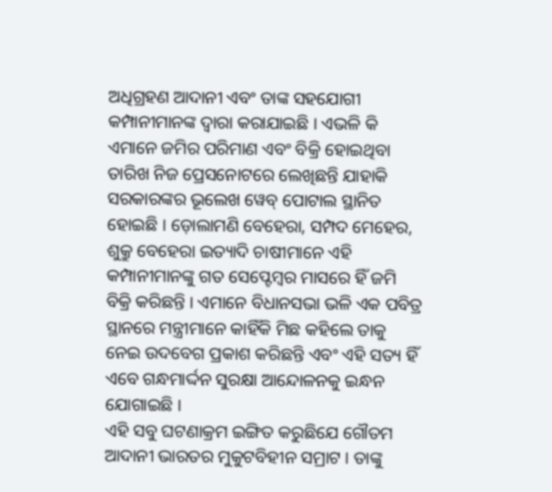ଅଧିଗ୍ରହଣ ଆଦାନୀ ଏବଂ ତାଙ୍କ ସହଯୋଗୀ କମ୍ପାନୀମାନଙ୍କ ଦ୍ୱାରା କରାଯାଇଛି । ଏଭଳି କି ଏମାନେ ଜମିର ପରିମାଣ ଏବଂ ବିକ୍ରି ହୋଇଥିବା ତାରିଖ ନିଜ ପ୍ରେସନୋଟରେ ଲେଖିଛନ୍ତି ଯାହାକି ସରକାରଙ୍କର ଭୂଲେଖ ୱେବ୍ ପୋଟାଲ ସ୍ଥାନିତ ହୋଇଛି । ଡ଼ୋଲାମଣି ବେହେରା, ସମ୍ପଦ ମେହେର, ଶୁକ୍ରୁ ବେହେରା ଇତ୍ୟାଦି ଚାଷୀମାନେ ଏହି କମ୍ପାନୀମାନଙ୍କୁ ଗତ ସେପ୍ଟେମ୍ବର ମାସରେ ହିଁ ଜମି ବିକ୍ରି କରିଛନ୍ତି । ଏମାନେ ବିଧାନସଭା ଭଳି ଏକ ପବିତ୍ର ସ୍ଥାନରେ ମନ୍ତ୍ରୀମାନେ କାହିଁକି ମିଛ କହିଲେ ତାକୁ ନେଇ ଉଦବେଗ ପ୍ରକାଶ କରିଛନ୍ତି ଏବଂ ଏହି ସତ୍ୟ ହିଁ ଏବେ ଗନ୍ଧମାର୍ଦ୍ଦନ ସୁରକ୍ଷା ଆନ୍ଦୋଳନକୁ ଇନ୍ଧନ ଯୋଗାଇଛି ।
ଏହି ସବୁ ଘଟଣାକ୍ରମ ଇଙ୍ଗିତ କରୁଛିଯେ ଗୌତମ ଆଦାନୀ ଭାରତର ମୁକୁଟବିହୀନ ସମ୍ରାଟ । ତାଙ୍କୁ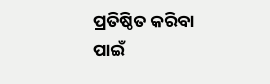ପ୍ରତିଷ୍ଠିତ କରିବା ପାଇଁ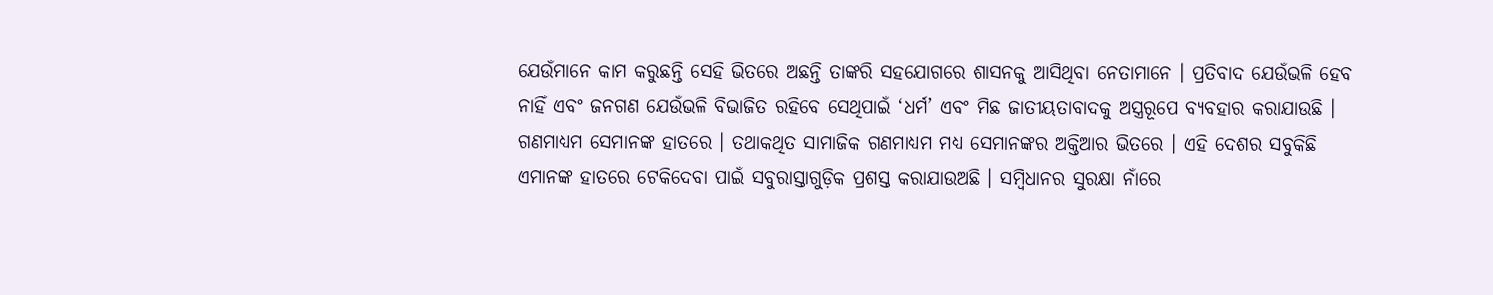ଯେଉଁମାନେ କାମ କରୁଛନ୍ତି ସେହି ଭିତରେ ଅଛନ୍ତି ତାଙ୍କରି ସହଯୋଗରେ ଶାସନକୁ ଆସିଥିବା ନେତାମାନେ । ପ୍ରତିବାଦ ଯେଉଁଭଳି ହେବ ନାହିଁ ଏବଂ ଜନଗଣ ଯେଉଁଭଳି ବିଭାଜିତ ରହିବେ ସେଥିପାଇଁ ‘ଧର୍ମ’ ଏବଂ ମିଛ ଜାତୀୟତାବାଦକୁ ଅସ୍ତ୍ରରୂପେ ବ୍ୟବହାର କରାଯାଉଛି । ଗଣମାଧ୍ୟମ ସେମାନଙ୍କ ହାତରେ । ତଥାକଥିତ ସାମାଜିକ ଗଣମାଧ୍ୟମ ମଧ୍ୟ ସେମାନଙ୍କର ଅକ୍ତିଆର ଭିତରେ । ଏହି ଦେଶର ସବୁକିଛି ଏମାନଙ୍କ ହାତରେ ଟେକିଦେବା ପାଇଁ ସବୁରାସ୍ତାଗୁଡ଼ିକ ପ୍ରଶସ୍ତ କରାଯାଉଅଛି । ସମ୍ବିଧାନର ସୁରକ୍ଷା ନାଁରେ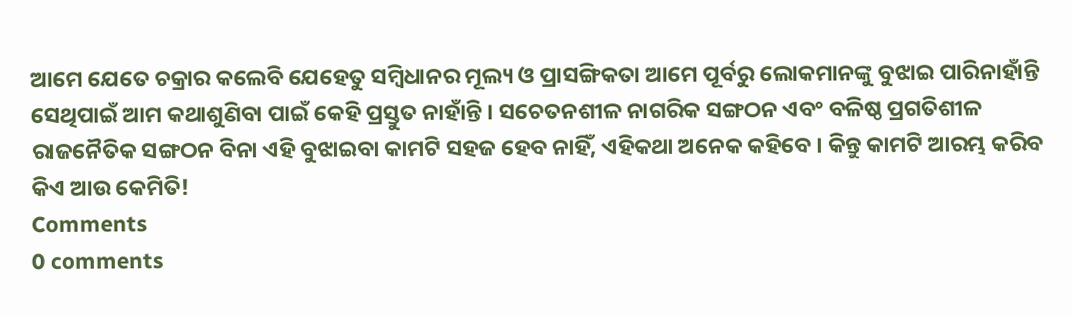ଆମେ ଯେତେ ଚକ୍ରାର କଲେବି ଯେହେତୁ ସମ୍ବିଧାନର ମୂଲ୍ୟ ଓ ପ୍ରାସଙ୍ଗିକତା ଆମେ ପୂର୍ବରୁ ଲୋକମାନଙ୍କୁ ବୁଝାଇ ପାରିନାହାଁନ୍ତି ସେଥିପାଇଁ ଆମ କଥାଶୁଣିବା ପାଇଁ କେହି ପ୍ରସ୍ତୁତ ନାହାଁନ୍ତି । ସଚେତନଶୀଳ ନାଗରିକ ସଙ୍ଗଠନ ଏବଂ ବଳିଷ୍ଠ ପ୍ରଗତିଶୀଳ ରାଜନୈତିକ ସଙ୍ଗଠନ ବିନା ଏହି ବୁଝାଇବା କାମଟି ସହଜ ହେବ ନାହିଁ, ଏହିକଥା ଅନେକ କହିବେ । କିନ୍ତୁ କାମଟି ଆରମ୍ଭ କରିବ କିଏ ଆଉ କେମିତି!
Comments
0 comments